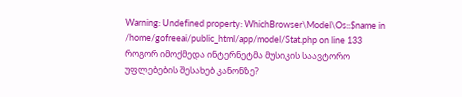Warning: Undefined property: WhichBrowser\Model\Os::$name in /home/gofreeai/public_html/app/model/Stat.php on line 133
როგორ იმოქმედა ინტერნეტმა მუსიკის საავტორო უფლებების შესახებ კანონზე?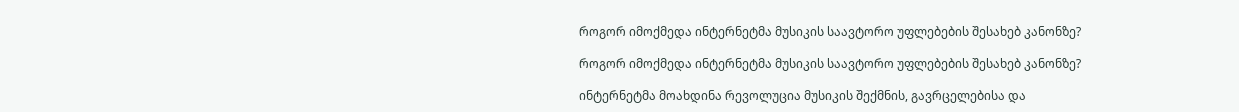როგორ იმოქმედა ინტერნეტმა მუსიკის საავტორო უფლებების შესახებ კანონზე?

როგორ იმოქმედა ინტერნეტმა მუსიკის საავტორო უფლებების შესახებ კანონზე?

ინტერნეტმა მოახდინა რევოლუცია მუსიკის შექმნის, გავრცელებისა და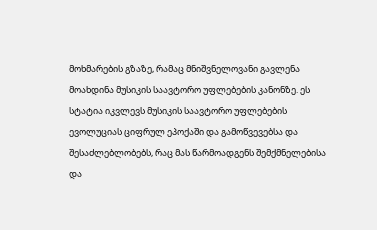მოხმარების გზაზე, რამაც მნიშვნელოვანი გავლენა მოახდინა მუსიკის საავტორო უფლებების კანონზე. ეს სტატია იკვლევს მუსიკის საავტორო უფლებების ევოლუციას ციფრულ ეპოქაში და გამოწვევებსა და შესაძლებლობებს, რაც მას წარმოადგენს შემქმნელებისა და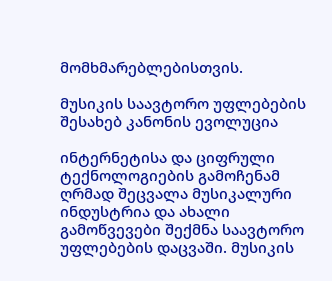მომხმარებლებისთვის.

მუსიკის საავტორო უფლებების შესახებ კანონის ევოლუცია

ინტერნეტისა და ციფრული ტექნოლოგიების გამოჩენამ ღრმად შეცვალა მუსიკალური ინდუსტრია და ახალი გამოწვევები შექმნა საავტორო უფლებების დაცვაში. მუსიკის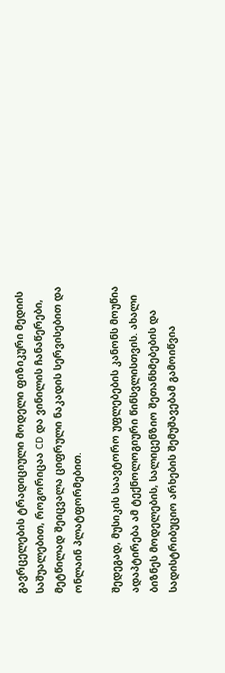გავრცელების ტრადიციული მოდელი ფიზიკური მედიის საშუალებით, როგორიცაა CD და ვინილის ჩანაწერები, მეტწილად შეიცვალა ციფრული ნაკადის სერვისებით და ონლაინ პლატფორმებით.

შედეგად, მუსიკის საავტორო უფლებების კანონს მოუწია ადაპტირება ამ ტექნოლოგიური წინსვლისთვის. ახალი ბიზნეს მოდელების, სალიცენზიო შეთანხმებების და სადისტრიბუციო არხების შემუშავებამ გამოიწვია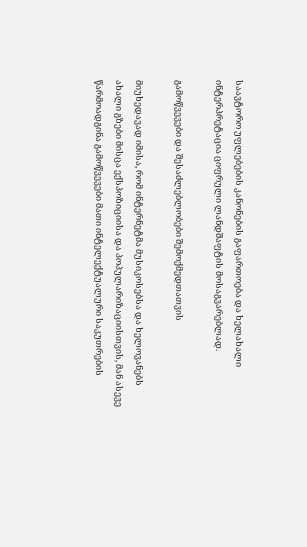საავტორო უფლებების კანონების გაფართოება და ხელახალი ინტერპრეტაცია ციფრული ლანდშაფტის მოსაგვარებლად.

გამოწვევები და შესაძლებლობები შემოქმედთათვის

მიუხედავად იმისა, რომ ინტერნეტმა მუსიკოსებსა და ხელოვანებს ახალი გზები მისცა ექსპოზიციისა და პოპულარიზაციისთვის, მან ასევე წარმოადგინა გამოწვევები მათი ინტელექტუალური საკუთრების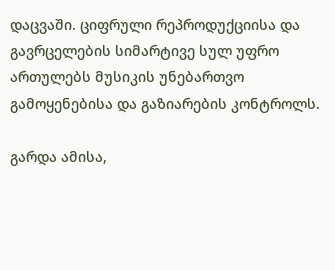დაცვაში. ციფრული რეპროდუქციისა და გავრცელების სიმარტივე სულ უფრო ართულებს მუსიკის უნებართვო გამოყენებისა და გაზიარების კონტროლს.

გარდა ამისა,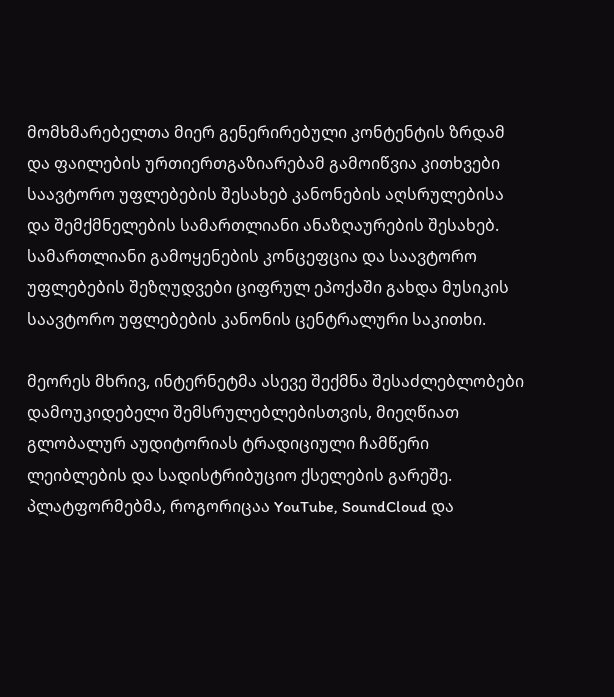მომხმარებელთა მიერ გენერირებული კონტენტის ზრდამ და ფაილების ურთიერთგაზიარებამ გამოიწვია კითხვები საავტორო უფლებების შესახებ კანონების აღსრულებისა და შემქმნელების სამართლიანი ანაზღაურების შესახებ. სამართლიანი გამოყენების კონცეფცია და საავტორო უფლებების შეზღუდვები ციფრულ ეპოქაში გახდა მუსიკის საავტორო უფლებების კანონის ცენტრალური საკითხი.

მეორეს მხრივ, ინტერნეტმა ასევე შექმნა შესაძლებლობები დამოუკიდებელი შემსრულებლებისთვის, მიეღწიათ გლობალურ აუდიტორიას ტრადიციული ჩამწერი ლეიბლების და სადისტრიბუციო ქსელების გარეშე. პლატფორმებმა, როგორიცაა YouTube, SoundCloud და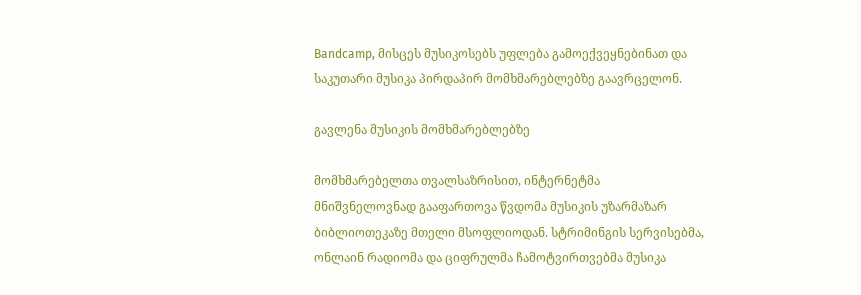Bandcamp, მისცეს მუსიკოსებს უფლება გამოექვეყნებინათ და საკუთარი მუსიკა პირდაპირ მომხმარებლებზე გაავრცელონ.

გავლენა მუსიკის მომხმარებლებზე

მომხმარებელთა თვალსაზრისით, ინტერნეტმა მნიშვნელოვნად გააფართოვა წვდომა მუსიკის უზარმაზარ ბიბლიოთეკაზე მთელი მსოფლიოდან. სტრიმინგის სერვისებმა, ონლაინ რადიომა და ციფრულმა ჩამოტვირთვებმა მუსიკა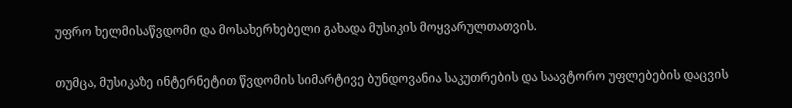უფრო ხელმისაწვდომი და მოსახერხებელი გახადა მუსიკის მოყვარულთათვის.

თუმცა, მუსიკაზე ინტერნეტით წვდომის სიმარტივე ბუნდოვანია საკუთრების და საავტორო უფლებების დაცვის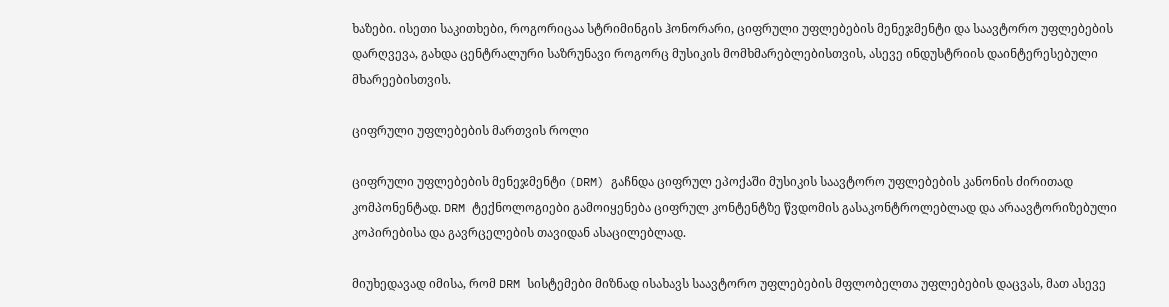ხაზები. ისეთი საკითხები, როგორიცაა სტრიმინგის ჰონორარი, ციფრული უფლებების მენეჯმენტი და საავტორო უფლებების დარღვევა, გახდა ცენტრალური საზრუნავი როგორც მუსიკის მომხმარებლებისთვის, ასევე ინდუსტრიის დაინტერესებული მხარეებისთვის.

ციფრული უფლებების მართვის როლი

ციფრული უფლებების მენეჯმენტი (DRM) გაჩნდა ციფრულ ეპოქაში მუსიკის საავტორო უფლებების კანონის ძირითად კომპონენტად. DRM ტექნოლოგიები გამოიყენება ციფრულ კონტენტზე წვდომის გასაკონტროლებლად და არაავტორიზებული კოპირებისა და გავრცელების თავიდან ასაცილებლად.

მიუხედავად იმისა, რომ DRM სისტემები მიზნად ისახავს საავტორო უფლებების მფლობელთა უფლებების დაცვას, მათ ასევე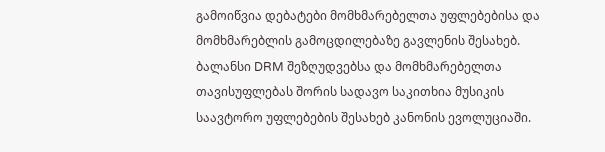გამოიწვია დებატები მომხმარებელთა უფლებებისა და მომხმარებლის გამოცდილებაზე გავლენის შესახებ. ბალანსი DRM შეზღუდვებსა და მომხმარებელთა თავისუფლებას შორის სადავო საკითხია მუსიკის საავტორო უფლებების შესახებ კანონის ევოლუციაში.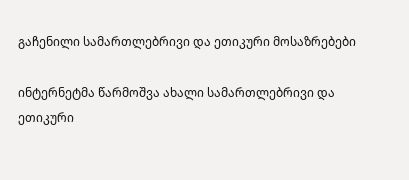გაჩენილი სამართლებრივი და ეთიკური მოსაზრებები

ინტერნეტმა წარმოშვა ახალი სამართლებრივი და ეთიკური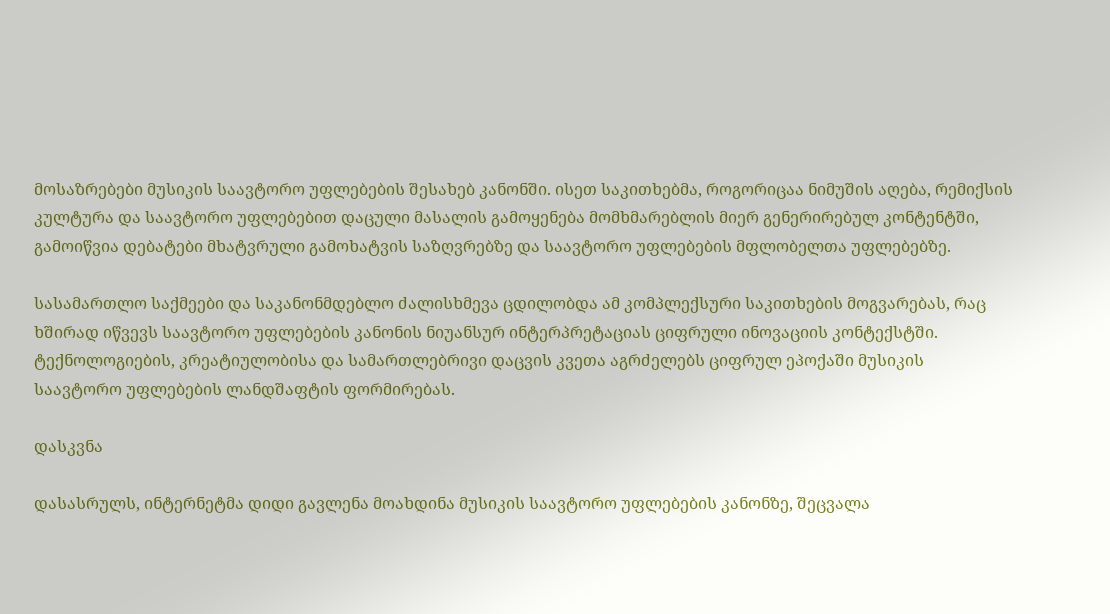მოსაზრებები მუსიკის საავტორო უფლებების შესახებ კანონში. ისეთ საკითხებმა, როგორიცაა ნიმუშის აღება, რემიქსის კულტურა და საავტორო უფლებებით დაცული მასალის გამოყენება მომხმარებლის მიერ გენერირებულ კონტენტში, გამოიწვია დებატები მხატვრული გამოხატვის საზღვრებზე და საავტორო უფლებების მფლობელთა უფლებებზე.

სასამართლო საქმეები და საკანონმდებლო ძალისხმევა ცდილობდა ამ კომპლექსური საკითხების მოგვარებას, რაც ხშირად იწვევს საავტორო უფლებების კანონის ნიუანსურ ინტერპრეტაციას ციფრული ინოვაციის კონტექსტში. ტექნოლოგიების, კრეატიულობისა და სამართლებრივი დაცვის კვეთა აგრძელებს ციფრულ ეპოქაში მუსიკის საავტორო უფლებების ლანდშაფტის ფორმირებას.

დასკვნა

დასასრულს, ინტერნეტმა დიდი გავლენა მოახდინა მუსიკის საავტორო უფლებების კანონზე, შეცვალა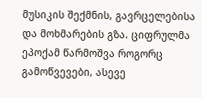მუსიკის შექმნის, გავრცელებისა და მოხმარების გზა. ციფრულმა ეპოქამ წარმოშვა როგორც გამოწვევები, ასევე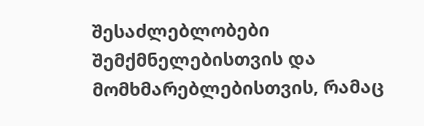შესაძლებლობები შემქმნელებისთვის და მომხმარებლებისთვის, რამაც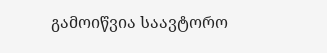გამოიწვია საავტორო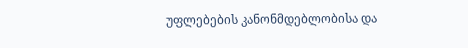უფლებების კანონმდებლობისა და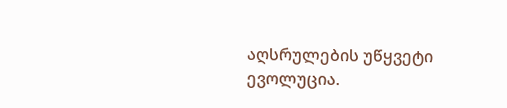აღსრულების უწყვეტი ევოლუცია.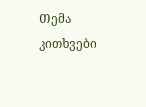Თემა
კითხვები